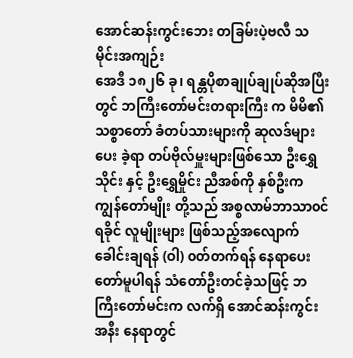အောင်ဆန်းကွင်းဘေး တခြမ်းပဲ့ဗလီ သမိုင်းအကျဉ်း
အေဒီ ၁၈၂၆ ခု၊ ရန္တပိုစာချုပ်ချုပ်ဆိုအပြီးတွင် ဘကြီးတော်မင်းတရားကြီး က မိမိ၏သစ္စာတော် ခံတပ်သားများကို ဆုလဒ်များပေး ခဲ့ရာ တပ်ဗိုလ်မှူးများဖြစ်သော ဦးရွှေသိုင်း နှင့် ဦးရွှေမှိုင်း ညီအစ်ကို နှစ်ဦးက ကျွန်တော်မျိုး တို့သည် အစ္စလာမ်ဘာသာ၀င် ရခိုင် လူမျိုးများ ဖြစ်သည့်အလျောက် ခေါင်းချရန် (ဝါ) ၀တ်တက်ရန် နေရာပေး တော်မူပါရန် သံတော်ဦးတင်ခဲ့သဖြင့် ဘကြီးတော်မင်းက လက်ရှိ အောင်ဆန်းကွင်းအနီး နေရာတွင်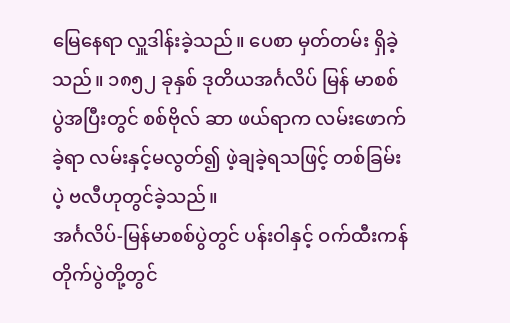မြေနေရာ လှူဒါန်းခဲ့သည်။ ပေစာ မှတ်တမ်း ရှိခဲ့သည်။ ၁၈၅၂ ခုနှစ် ဒုတိယအင်္ဂလိပ် မြန် မာစစ်ပွဲအပြီးတွင် စစ်ဗိုလ် ဆာ ဖယ်ရာက လမ်းဖောက်ခဲ့ရာ လမ်းနှင့်မလွတ်၍ ဖဲ့ချခဲ့ရသဖြင့် တစ်ခြမ်းပဲ့ ဗလီဟုတွင်ခဲ့သည်။
အင်္ဂလိပ်-မြန်မာစစ်ပွဲတွင် ပန်းဝါနှင့် ဝက်ထီးကန် တိုက်ပွဲတို့တွင်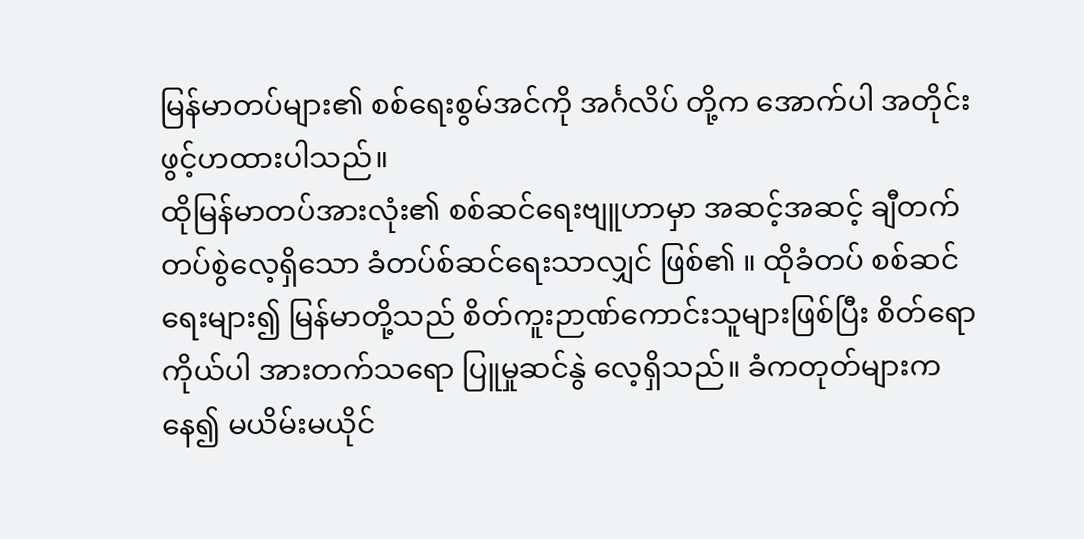မြန်မာတပ်များ၏ စစ်ရေးစွမ်အင်ကို အင်္ဂလိပ် တို့က အောက်ပါ အတိုင်း ဖွင့်ဟထားပါသည်။
ထိုမြန်မာတပ်အားလုံး၏ စစ်ဆင်ရေးဗျူဟာမှာ အဆင့်အဆင့် ချီတက်တပ်စွဲလေ့ရှိသော ခံတပ်စ်ဆင်ရေးသာလျှင် ဖြစ်၏ ။ ထိုခံတပ် စစ်ဆင်ရေးများ၍ မြန်မာတို့သည် စိတ်ကူးဉာဏ်ကောင်းသူများဖြစ်ပြီး စိတ်ရောကိုယ်ပါ အားတက်သရော ပြူမှုဆင်နွဲ လေ့ရှိသည်။ ခံကတုတ်များကနေ၍ မယိမ်းမယိုင်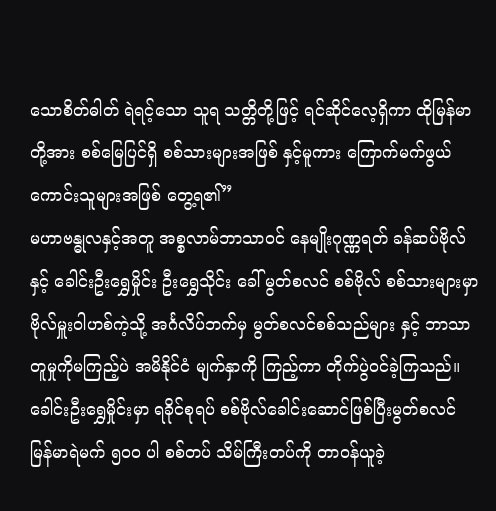သောစိတ်ဓါတ် ရဲရင့်သော သူရ သတ္တိတို့ဖြင့် ရင်ဆိုင်လေ့ရှိကာ ထိုမြန်မာတို့အား စစ်မြေပြင်ရှိ စစ်သားများအဖြစ် နှင့်မူကား ကြောက်မက်ဖွယ် ကောင်းသူများအဖြစ် တွေ့ရ၏”
မဟာဗန္ဓုလနှင့်အတူ အစ္စလာမ်ဘာသာ၀င် နေမျိုးဂုဏ္ဏရတ် ခန်ဆပ်ဗိုလ် နှင့် ခေါင်းဦးရွှေမှိုင်း ဦးရွှေသိုင်း ခေါ် မွတ်စလင် စစ်ဗိုလ် စစ်သားများမှာ ဗိုလ်မှူးဝါဟစ်ကဲ့သို့ အင်္ဂလိပ်ဘက်မှ မွတ်စလင်စစ်သည်များ နှင့် ဘာသာတူမှုကိုမကြည့်ပဲ အမိနိုင်ငံ မျက်နှာကို ကြည့်ကာ တိုက်ပွဲဝင်ခဲ့ကြသည်။
ခေါင်းဦးရွှေမှိုင်းမှာ ရခိုင်စုရပ် စစ်ဗိုလ်ခေါင်းဆောင်ဖြစ်ပြီးမွတ်စလင် မြန်မာရဲမက် ၅၀၀ ပါ စစ်တပ် သိမ်ကြီးတပ်ကို တာ၀န်ယူခဲ့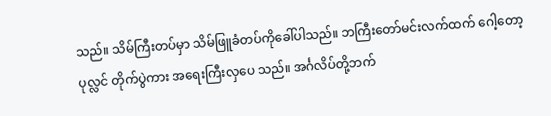သည်။ သိမ်ကြီးတပ်မှာ သိမ်ဖြူခံတပ်ကိုခေါ်ပါသည်။ ဘကြီးတော်မင်းလက်ထက် ဂေါ့တော့ ပုလ္လင် တိုက်ပွဲကား အရေးကြီးလှပေ သည်။ အင်္ဂလိပ်တို့ဘက်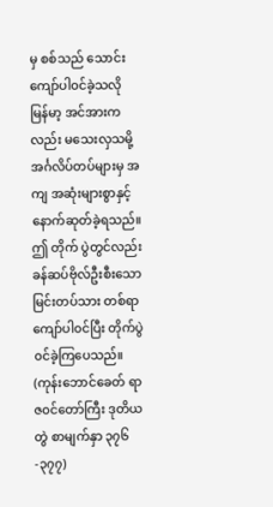မှ စစ်သည် သောင်းကျော်ပါ၀င်ခဲ့သလို မြန်မာ့ အင်အားကလည်း မသေးလှသမို့ အင်္ဂလိပ်တပ်များမှ အကျ အဆုံးများစွာနှင့် နောက်ဆုတ်ခဲ့ရသည်။ ဤ တိုက် ပွဲတွင်လည်း ခန်ဆပ်ဗိုလ်ဦးစီးသော မြင်းတပ်သား တစ်ရာကျော်ပါ၀င်ပြီး တိုက်ပွဲ၀င်ခဲ့ကြပေသည်။ (ကုန်းဘောင်ခေတ် ရာဇ၀င်တော်ကြီး ဒုတိယတွဲ စာမျက်နှာ ၃၇၆-၃၇၇)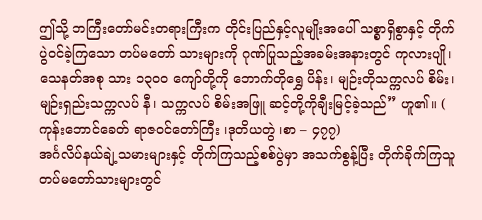ဤသို့ ဘကြီးတော်မင်းတရားကြီးက တိုင်းပြည်နှင့်လူမျိုးအပေါ် သစ္စာရှိစွာနှင့် တိုက်ပွဲ၀င်ခဲ့ကြသော တပ်မတော် သားများကို ဂုဏ်ပြုသည့်အခမ်းအနားတွင် ကုလားပျို၊ သေနတ်အစု သား ၁၃၀၀ ကျော်တို့ကို ဘောက်တိုရွှေ ပိန်း၊ မျဉ်းတိုသက္ကလပ် စိမ်း၊ မျဉ်းရှည်းသက္ကလပ် နီ၊ သက္ကလပ် စိမ်းအဖြူ ဆင့်တို့ကိုချီးမြင့်ခဲ့သည်” ဟူ၏။ ( ကုန်းဘောင်ခေတ် ရာဇ၀င်တော်ကြီး ၊ဒုတိယတွဲ ၊စာ – ၄၇၇)
အင်္ဂလိပ်နယ်ချဲ့သမားများနှင့် တိုက်ကြသည့်စစ်ပွဲမှာ အသက်စွန့်ပြီး တိုက်ခိုက်ကြသူ တပ်မတော်သားများတွင်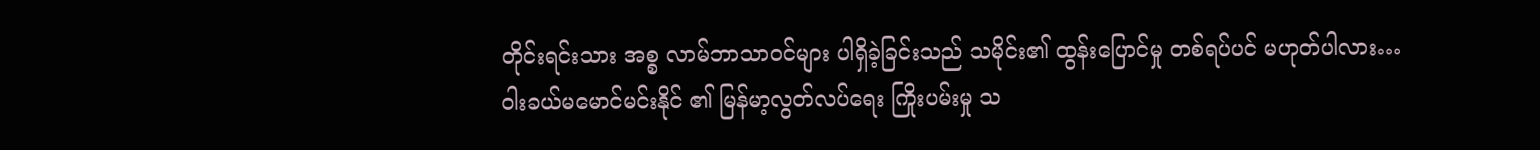တိုင်းရင်းသား အစ္စ လာမ်ဘာသာ၀င်များ ပါရှိခဲ့ခြင်းသည် သမိုင်း၏ ထွန်းပြောင်မှု တစ်ရပ်ပင် မဟုတ်ပါလား…
ဝါးခယ်မမောင်မင်းနိုင် ၏ မြန်မာ့လွတ်လပ်ရေး ကြိုးပမ်းမှု သ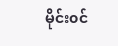မိုင်း၀င်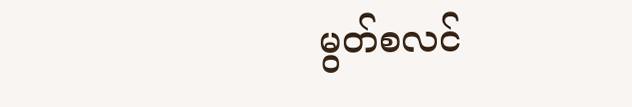မွတ်စလင်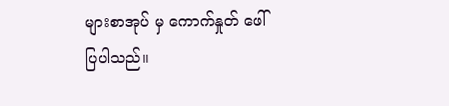များစာအုပ် မှ ကောက်နှုတ် ဖေါ်ပြပါသည်။